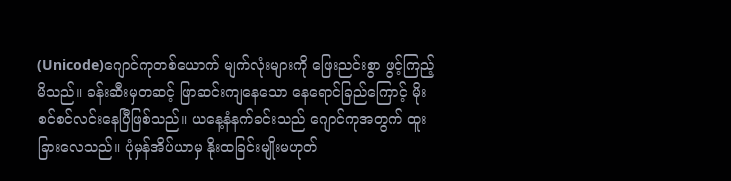(Unicode)ဂျောင်ကုတစ်ယောက် မျက်လုံးများကို ဖြေးညင်းစွာ ဖွင့်ကြည့်မိသည်။ ခန်းဆီးမှတဆင့် ဖြာဆင်းကျနေသော နေရောင်ခြည်ကြောင့် မိုးစင်စင်လင်းနေပြီဖြစ်သည်။ ယနေ့နံနက်ခင်းသည် ဂျောင်ကုအတွက် ထူးခြားလေသည်။ ပုံမှန်အိပ်ယာမှ နိုးထခြင်းမျိုးမဟုတ်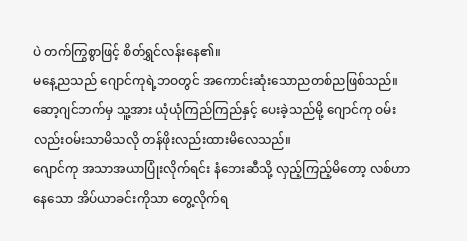ပဲ တက်ကြွစွာဖြင့် စိတ်ရွှင်လန်းနေ၏။
မနေ့ညသည် ဂျောင်ကုရဲ့ဘဝတွင် အကောင်းဆုံးသောညတစ်ညဖြစ်သည်။ ဆော့ဂျင်ဘက်မှ သူ့အား ယုံယုံကြည်ကြည်နှင့် ပေးခဲ့သည်မို့ ဂျောင်ကု ဝမ်းလည်းဝမ်းသာမိသလို တန်ဖိုးလည်းထားမိလေသည်။
ဂျောင်ကု အသာအယာပြုံးလိုက်ရင်း နံဘေးဆီသို့ လှည့်ကြည့်မိတော့ လစ်ဟာနေသော အိပ်ယာခင်းကိုသာ တွေ့လိုက်ရ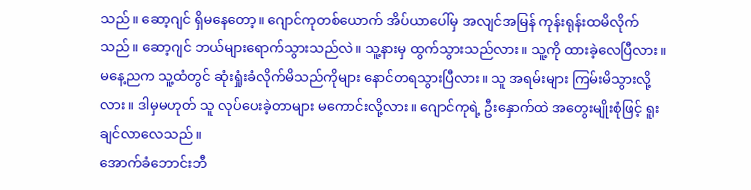သည်။ ဆော့ဂျင် ရှိမနေတော့။ ဂျောင်ကုတစ်ယောက် အိပ်ယာပေါ်မှ အလျင်အမြန် ကုန်းရုန်းထမိလိုက်သည်။ ဆော့ဂျင် ဘယ်များရောက်သွားသည်လဲ။ သူ့နားမှ ထွက်သွားသည်လား။ သူ့ကို ထားခဲ့လေပြီလား။ မနေ့ညက သူ့ထံတွင် ဆုံးရှုံးခံလိုက်မိသည်ကိုများ နောင်တရသွားပြီလား။ သူ အရမ်းများ ကြမ်းမိသွားလို့လား။ ဒါမှမဟုတ် သူ လုပ်ပေးခဲ့တာများ မကောင်းလို့လား။ ဂျောင်ကုရဲ့ ဦးနှောက်ထဲ အတွေးမျိုးစုံဖြင့် ရူးချင်လာလေသည်။
အောက်ခံဘောင်းဘီ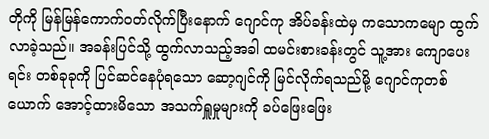တိုကို မြန်မြန်ကောက်ဝတ်လိုက်ပြီးနောက် ဂျောင်ကု အိပ်ခန်းထဲမှ ကသောကမျော ထွက်လာခဲ့သည်။ အခန်းပြင်သို့ ထွက်လာသည့်အခါ ထမင်းစားခန်းတွင် သူ့အား ကျောပေးရင်း တစ်ခုခုကို ပြင်ဆင်နေပုံရသော ဆော့ဂျင်ကို မြင်လိုက်ရသည်မို့ ဂျောင်ကုတစ်ယောက် အောင့်ထားမိသော အသက်ရှူမှုများကို ခပ်ဖြေးဖြေး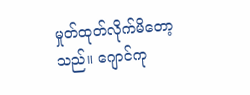မှုတ်ထုတ်လိုက်မိတော့သည်။ ဂျောင်ကု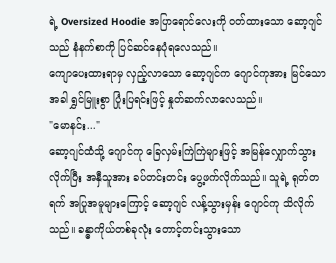ရဲ့ Oversized Hoodie အပြာရောင်လေးကို ဝတ်ထားသော ဆော့ဂျင်သည် နံနက်စာကို ပြင်ဆင်နေပုံရလေသည်။
ကျောပေးထားရာမှ လှည့်လာသော ဆော့ဂျင်က ဂျောင်ကုအား မြင်သောအခါ ရွှင်မြူးစွာ ပြုံးပြရင်းဖြင့် နှုတ်ဆက်လာလေသည်။
"မောနင်း..."
ဆော့ဂျင်ထံသို့ ဂျောင်ကု ခြေလှမ်းကြဲကြဲများဖြင့် အမြန်လျှောက်သွားလိုက်ပြီး အနှီသူအား ခပ်တင်းတင်း ပွေ့ဖက်လိုက်သည်။ သူရဲ့ ရုတ်တရက် အပြုအမူများကြောင့် ဆော့ဂျင် လန့်သွားမှန်း ဂျောင်ကု သိလိုက်သည်။ ခန္ဓာကိုယ်တစ်ခုလုံး တောင့်တင်းသွားသော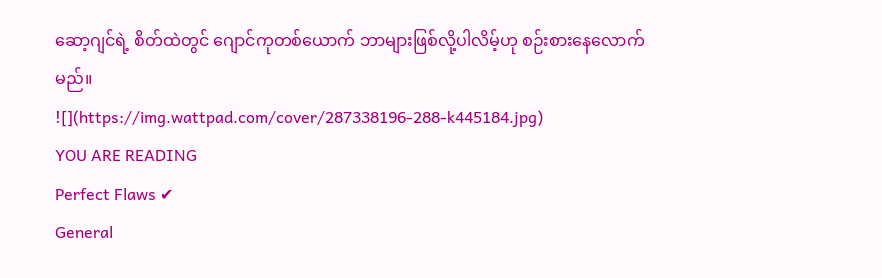ဆော့ဂျင်ရဲ့ စိတ်ထဲတွင် ဂျောင်ကုတစ်ယောက် ဘာများဖြစ်လို့ပါလိမ့်ဟု စဉ်းစားနေလောက်မည်။
![](https://img.wattpad.com/cover/287338196-288-k445184.jpg)
YOU ARE READING
Perfect Flaws ✔
General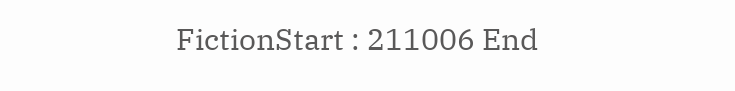FictionStart : 211006 End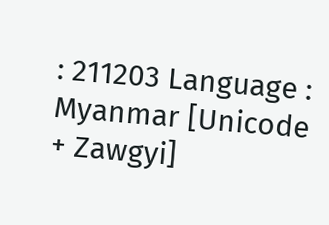: 211203 Language : Myanmar [Unicode + Zawgyi]